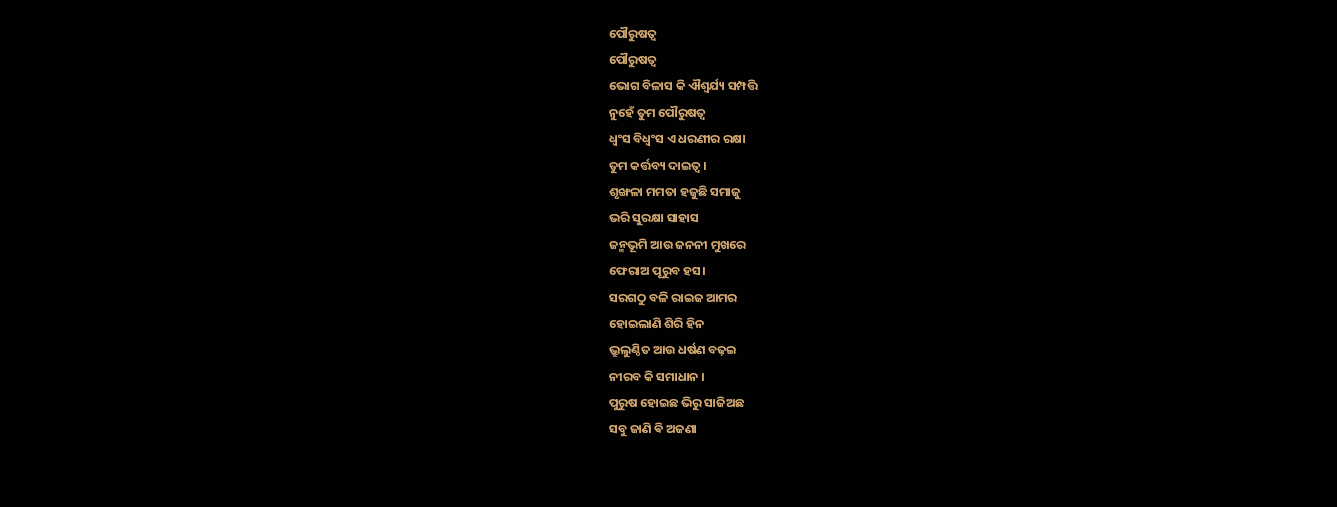ପୌରୁଷତ୍ବ
ପୌରୁଷତ୍ବ
ଭୋଗ ବିଳାସ କି ଐଶ୍ୱର୍ଯ୍ୟ ସମ୍ପତ୍ତି
ନୁହେଁ ତୁମ ପୌରୁଷତ୍ବ
ଧ୍ଵଂସ ବିଧ୍ଵଂସ ଏ ଧରଣୀର ରକ୍ଷା
ତୁମ କର୍ତ୍ତବ୍ୟ ଦାଇତ୍ୱ ।
ଶୃଙ୍ଖଳା ମମତା ହଜୁଛି ସମାଜୁ
ଭରି ସୁରକ୍ଷା ସାହାସ
ଜନ୍ମଭୂମି ଆଉ ଜନନୀ ମୁଖରେ
ଫେରାଅ ପୂରୁବ ହସ।
ସରଗଠୁ ବଳି ରାଇଜ ଆମର
ହୋଇଲାଣି ଶିରି ହିନ
ଭ୍ରୁଲୁଣ୍ଠିତ ଆଉ ଧର୍ଷଣ ବଢ଼ଇ
ନୀରବ କି ସମାଧାନ ।
ପୁରୁଷ ହୋଇଛ ଭିରୁ ସାଜିଅଛ
ସବୁ ଜାଣି ଵି ଅଜଣା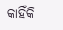କାହିଁକି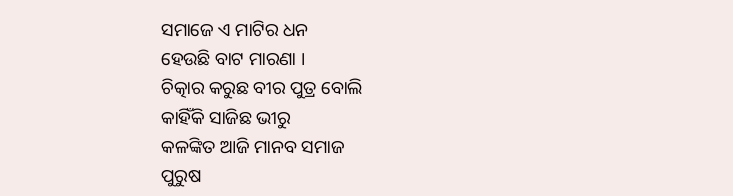ସମାଜେ ଏ ମାଟିର ଧନ
ହେଉଛି ବାଟ ମାରଣା ।
ଚିତ୍କାର କରୁଛ ବୀର ପୁତ୍ର ବୋଲି
କାହିଁକି ସାଜିଛ ଭୀରୁ
କଳଙ୍କିତ ଆଜି ମାନବ ସମାଜ
ପୁରୁଷ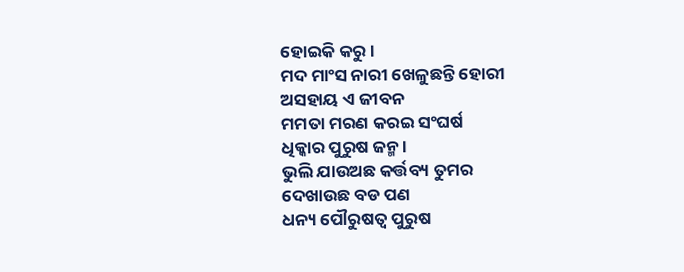ହୋଇକି କରୁ ।
ମଦ ମାଂସ ନାରୀ ଖେଳୁଛନ୍ତି ହୋରୀ
ଅସହାୟ ଏ ଜୀବନ
ମମତା ମରଣ କରଇ ସଂଘର୍ଷ
ଧିକ୍କାର ପୁରୁଷ ଜନ୍ମ ।
ଭୁଲି ଯାଉଅଛ କର୍ତ୍ତବ୍ୟ ତୁମର
ଦେଖାଉଛ ବଡ ପଣ
ଧନ୍ୟ ପୌରୁଷତ୍ୱ ପୁରୁଷ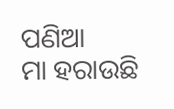ପଣିଆ
ମା ହରାଉଛି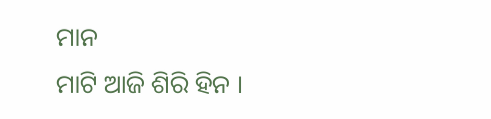ମାନ
ମାଟି ଆଜି ଶିରି ହିନ ।